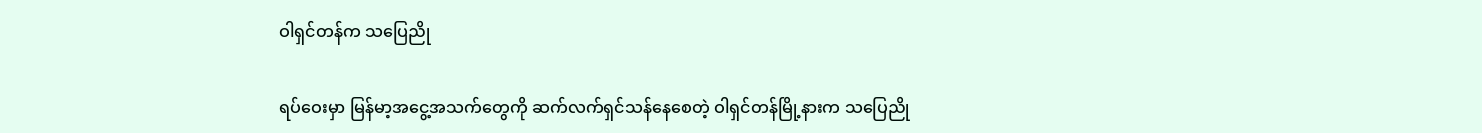ဝါရှင်တန်က သပြေညို

ရပ်ဝေးမှာ မြန်မာ့အငွေ့အသက်တွေကို ဆက်လက်ရှင်သန်နေစေတဲ့ ဝါရှင်တန်မြို့နားက သပြေညို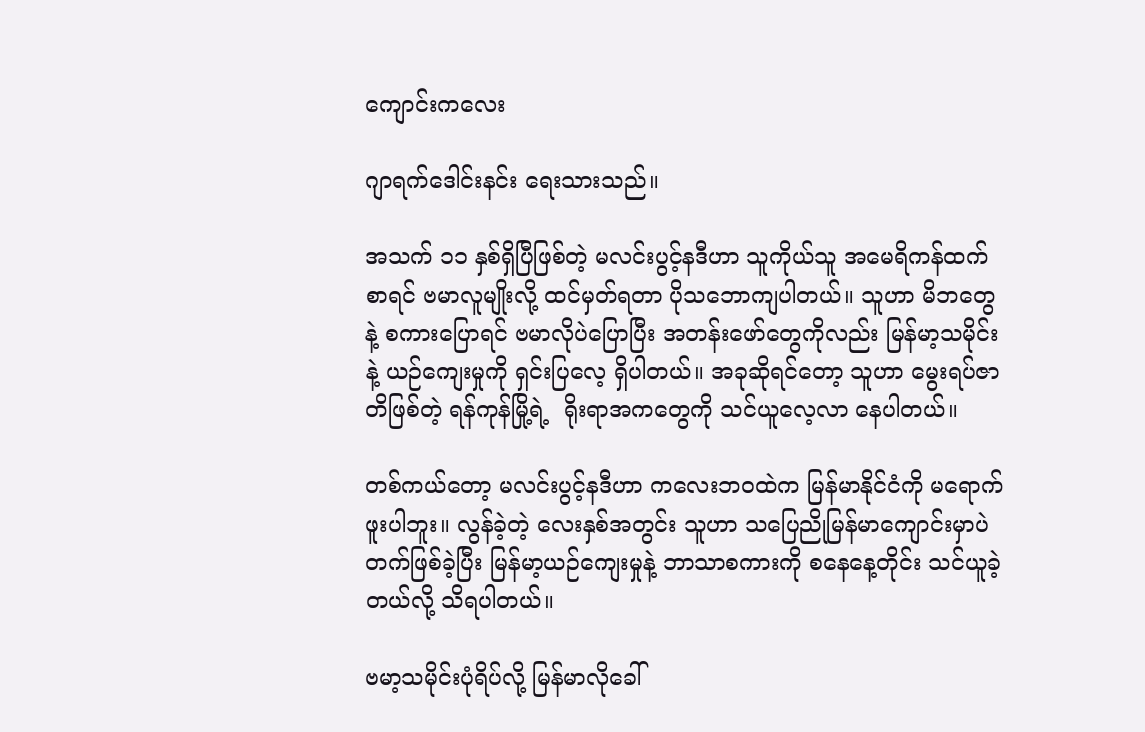ကျောင်းကလေး

ဂျာရက်ဒေါင်းနင်း ရေးသားသည်။

အသက် ၁၁ နှစ်ရှိပြီဖြစ်တဲ့ မလင်းပွင့်နဒီဟာ သူကိုယ်သူ အမေရိကန်ထက်စာရင် ဗမာလူမျိုးလို့ ထင်မှတ်ရတာ ပိုသဘောကျပါတယ်။ သူဟာ မိဘတွေနဲ့ စကားပြောရင် ဗမာလိုပဲပြောပြီး အတန်းဖော်တွေကိုလည်း မြန်မာ့သမိုင်းနဲ့ ယဉ်ကျေးမှုကို ရှင်းပြလေ့ ရှိပါတယ်။ အခုဆိုရင်တော့ သူဟာ မွေးရပ်ဇာတိဖြစ်တဲ့ ရန်ကုန်မြို့ရဲ့  ရိုးရာအကတွေကို သင်ယူလေ့လာ နေပါတယ်။

တစ်ကယ်တော့ မလင်းပွင့်နဒီဟာ ကလေးဘဝထဲက မြန်မာနိုင်ငံကို မရောက်ဖူးပါဘူး။ လွန်ခဲ့တဲ့ လေးနှစ်အတွင်း သူဟာ သပြေညိုမြန်မာကျောင်းမှာပဲ တက်ဖြစ်ခဲ့ပြီး မြန်မာ့ယဉ်ကျေးမှုနဲ့ ဘာသာစကားကို စနေနေ့တိုင်း သင်ယူခဲ့တယ်လို့ သိရပါတယ်။

ဗမာ့သမိုင်းပုံရိပ်လို့ မြန်မာလိုခေါ်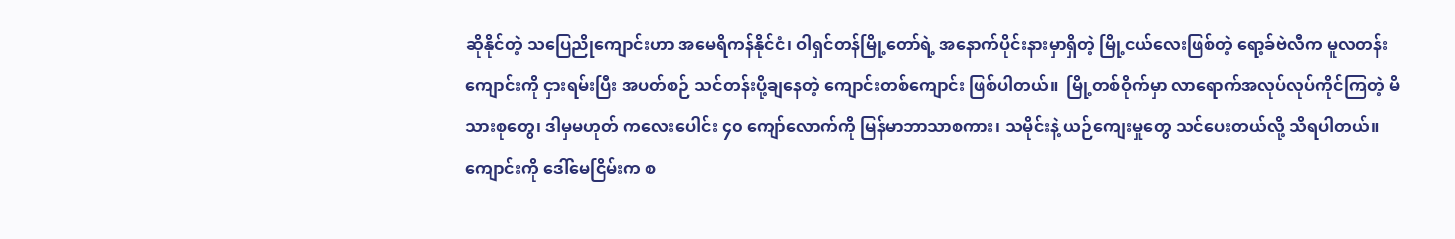ဆိုနိုင်တဲ့ သပြေညိုကျောင်းဟာ အမေရိကန်နိုင်ငံ၊ ဝါရှင်တန်မြို့တော်ရဲ့ အနောက်ပိုင်းနားမှာရှိတဲ့ မြို့ငယ်လေးဖြစ်တဲ့ ရော့ခ်ဗဲလီက မူလတန်းကျောင်းကို ငှားရမ်းပြီး အပတ်စဉ် သင်တန်းပို့ချနေတဲ့ ကျောင်းတစ်ကျောင်း ဖြစ်ပါတယ်။  မြို့တစ်ဝိုက်မှာ လာရောက်အလုပ်လုပ်ကိုင်ကြတဲ့ မိသားစုတွေ၊ ဒါမှမဟုတ် ကလေးပေါင်း ၄၀ ကျော်လောက်ကို မြန်မာဘာသာစကား၊ သမိုင်းနဲ့ ယဉ်ကျေးမှုတွေ သင်ပေးတယ်လို့ သိရပါတယ်။ ကျောင်းကို ဒေါ်မေငြိမ်းက စ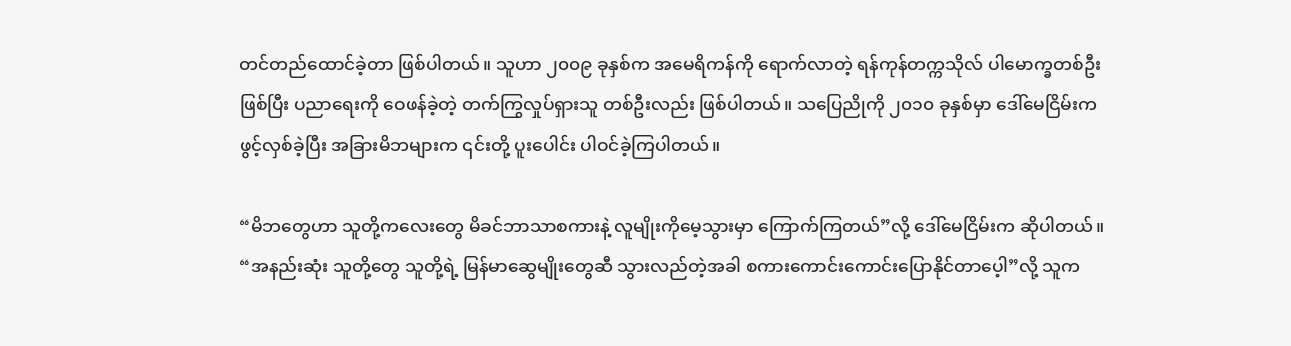တင်တည်ထောင်ခဲ့တာ ဖြစ်ပါတယ်။ သူဟာ ၂၀၀၉ ခုနှစ်က အမေရိကန်ကို ရောက်လာတဲ့ ရန်ကုန်တက္ကသိုလ် ပါမောက္ခတစ်ဦး ဖြစ်ပြီး ပညာရေးကို ဝေဖန်ခဲ့တဲ့ တက်ကြွလှုပ်ရှားသူ တစ်ဦးလည်း ဖြစ်ပါတယ်။ သပြေညိုကို ၂၀၁၀ ခုနှစ်မှာ ဒေါ်မေငြိမ်းက ဖွင့်လှစ်ခဲ့ပြီး အခြားမိဘများက ၎င်းတို့ ပူးပေါင်း ပါဝင်ခဲ့ကြပါတယ်။

“မိဘတွေဟာ သူတို့ကလေးတွေ မိခင်ဘာသာစကားနဲ့ လူမျိုးကိုမေ့သွားမှာ ကြောက်ကြတယ်”လို့ ဒေါ်မေငြိမ်းက ဆိုပါတယ်။ “အနည်းဆုံး သူတို့တွေ သူတို့ရဲ့ မြန်မာဆွေမျိုးတွေဆီ သွားလည်တဲ့အခါ စကားကောင်းကောင်းပြောနိုင်တာပေ့ါ”လို့ သူက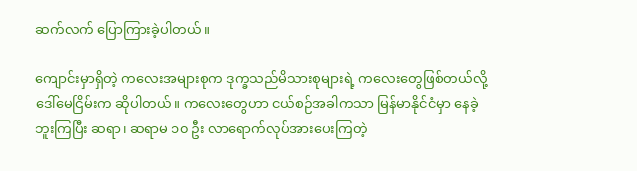ဆက်လက် ပြောကြားခဲ့ပါတယ်။

ကျောင်းမှာရှိတဲ့ ကလေးအများစုက ဒုက္ခသည်မိသားစုများရဲ့ ကလေးတွေဖြစ်တယ်လို့ ဒေါ်မေငြိမ်းက ဆိုပါတယ်။ ကလေးတွေဟာ ငယ်စဉ်အခါကသာ မြန်မာနိုင်ငံမှာ နေခဲ့ဘူးကြပြီး ဆရာ၊ ဆရာမ ၁၀ ဦး လာရောက်လုပ်အားပေးကြတဲ့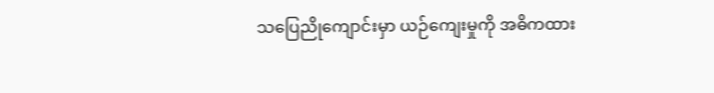သပြေညိုကျောင်းမှာ ယဉ်ကျေးမှုကို အဓိကထား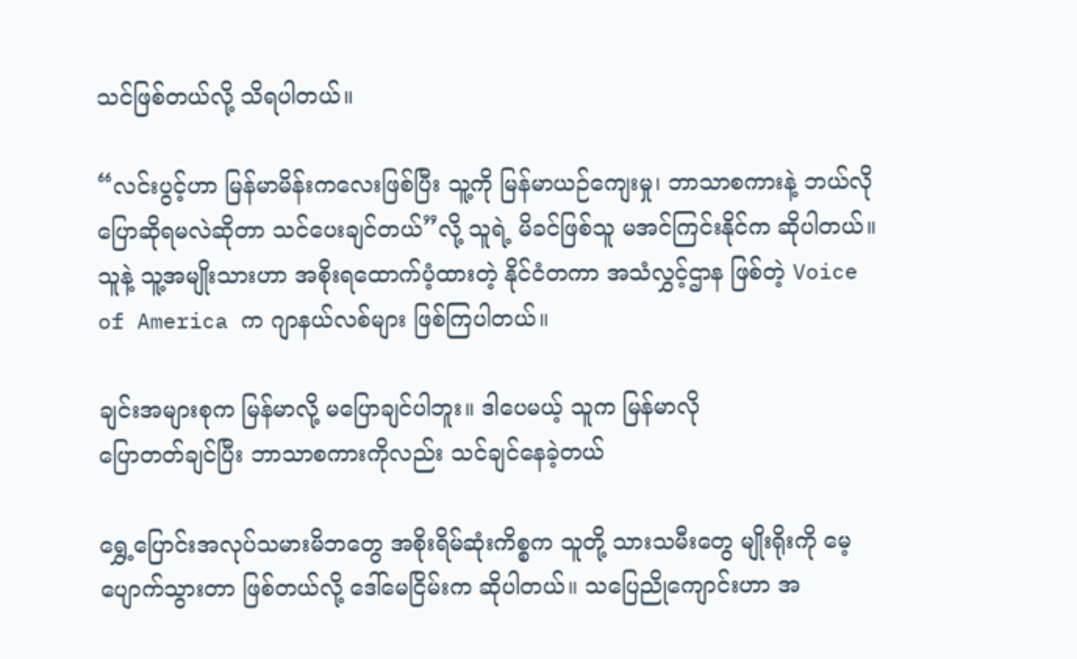သင်ဖြစ်တယ်လို့ သိရပါတယ်။

“လင်းပွင့်ဟာ မြန်မာမိန်းကလေးဖြစ်ပြီး သူ့ကို မြန်မာယဉ်ကျေးမှု၊ ဘာသာစကားနဲ့ ဘယ်လိုပြောဆိုရမလဲဆိုတာ သင်ပေးချင်တယ်”လို့ သူရဲ့ မိခင်ဖြစ်သူ မအင်ကြင်းနိုင်က ဆိုပါတယ်။ သူနဲ့ သူ့အမျိုးသားဟာ အစိုးရထောက်ပံ့ထားတဲ့ နိုင်ငံတကာ အသံလွှင့်ဌာန ဖြစ်တဲ့ Voice of America က ဂျာနယ်လစ်များ ဖြစ်ကြပါတယ်။

ချင်းအများစုက မြန်မာလို့ မပြောချင်ပါဘူး။ ဒါပေမယ့် သူက မြန်မာလို
ပြောတတ်ချင်ပြီး ဘာသာစကားကိုလည်း သင်ချင်နေခဲ့တယ်

ရွှေ့ပြောင်းအလုပ်သမားမိဘတွေ အစိုးရိမ်ဆုံးကိစ္စက သူတို့ သားသမီးတွေ မျိုးရိုးကို မေ့ပျောက်သွားတာ ဖြစ်တယ်လို့ ဒေါ်မေငြိမ်းက ဆိုပါတယ်။ သပြေညိုကျောင်းဟာ အ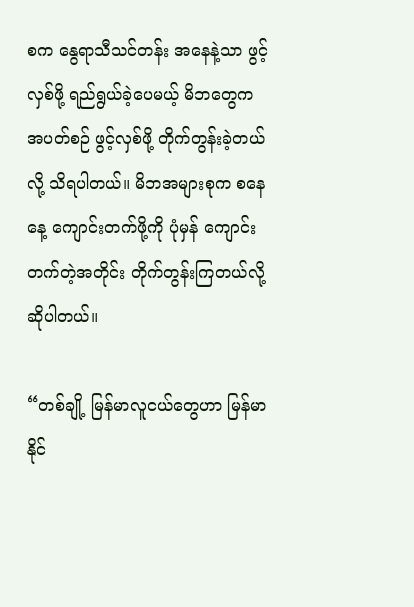စက နွေရာသီသင်တန်း အနေနဲ့သာ ဖွင့်လှစ်ဖို့ ရည်ရွယ်ခဲ့ပေမယ့် မိဘတွေက အပတ်စဉ် ဖွင့်လှစ်ဖို့ တိုက်တွန်းခဲ့တယ်လို့ သိရပါတယ်။ မိဘအများစုက စနေနေ့ ကျောင်းတက်ဖို့ကို ပုံမှန် ကျောင်းတက်တဲ့အတိုင်း တိုက်တွန်းကြတယ်လို့ ဆိုပါတယ်။

“တစ်ချို့ မြန်မာလူငယ်တွေဟာ မြန်မာနိုင်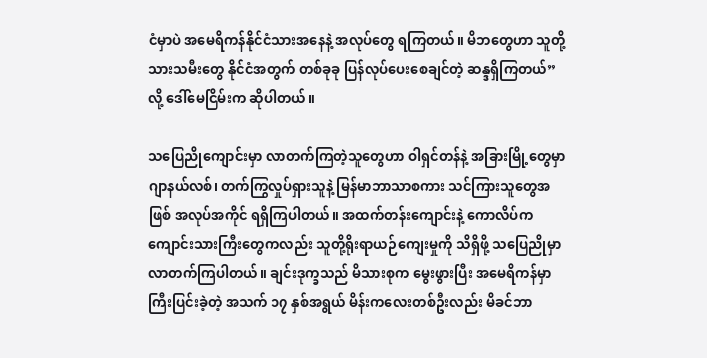ငံမှာပဲ အမေရိကန်နိုင်ငံသားအနေနဲ့ အလုပ်တွေ ရကြတယ်။ မိဘတွေဟာ သူတို့သားသမီးတွေ နိုင်ငံအတွက် တစ်ခုခု ပြန်လုပ်ပေးစေချင်တဲ့ ဆန္ဒရှိကြတယ်”လို့ ဒေါ်မေငြိမ်းက ဆိုပါတယ်။

သပြေညိုကျောင်းမှာ လာတက်ကြတဲ့သူတွေဟာ ဝါရှင်တန်နဲ့ အခြားမြို့တွေမှာ ဂျာနယ်လစ်၊ တက်ကြွလှုပ်ရှားသူနဲ့ မြန်မာဘာသာစကား သင်ကြားသူတွေအဖြစ် အလုပ်အကိုင် ရရှိကြပါတယ်။ အထက်တန်းကျောင်းနဲ့ ကောလိပ်က ကျောင်းသားကြီးတွေကလည်း သူတို့ရိုးရာယဉ်ကျေးမှုကို သိရှိဖို့ သပြေညိုမှာ လာတက်ကြပါတယ်။ ချင်းဒုက္ခသည် မိသားစုက မွေးဖွားပြီး အမေရိကန်မှာ ကြီးပြင်းခဲ့တဲ့ အသက် ၁၇ နှစ်အရွယ် မိန်းကလေးတစ်ဦးလည်း မိခင်ဘာ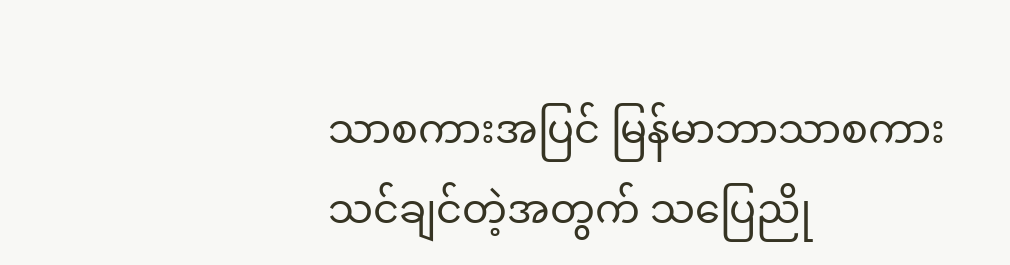သာစကားအပြင် မြန်မာဘာသာစကား သင်ချင်တဲ့အတွက် သပြေညို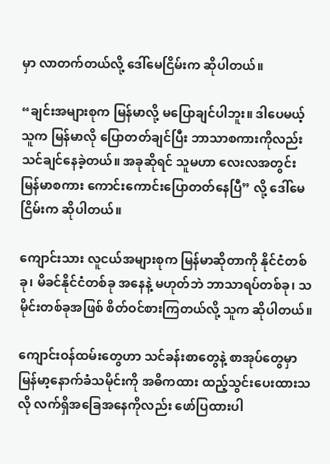မှာ လာတက်တယ်လို့ ဒေါ်မေငြိမ်းက ဆိုပါတယ်။

“ချင်းအများစုက မြန်မာလို့ မပြောချင်ပါဘူး။ ဒါပေမယ့် သူက မြန်မာလို ပြောတတ်ချင်ပြီး ဘာသာစကားကိုလည်း သင်ချင်နေခဲ့တယ်။ အခုဆိုရင် သူမဟာ လေးလအတွင်း မြန်မာစကား ကောင်းကောင်းပြောတတ်နေပြီ” လို့ ဒေါ်မေငြိမ်းက ဆိုပါတယ်။

ကျောင်းသား လူငယ်အများစုက မြန်မာဆိုတာကို နိုင်ငံတစ်ခု၊ မိခင်နိုင်ငံတစ်ခု အနေနဲ့ မဟုတ်ဘဲ ဘာသာရပ်တစ်ခု၊ သမိုင်းတစ်ခုအဖြစ် စိတ်ဝင်စားကြတယ်လို့ သူက ဆိုပါတယ်။

ကျောင်းဝန်ထမ်းတွေဟာ သင်ခန်းစာတွေနဲ့ စာအုပ်တွေမှာ မြန်မာ့နောက်ခံသမိုင်းကို အဓိကထား ထည့်သွင်းပေးထားသလို လက်ရှိအခြေအနေကိုလည်း ဖော်ပြထားပါ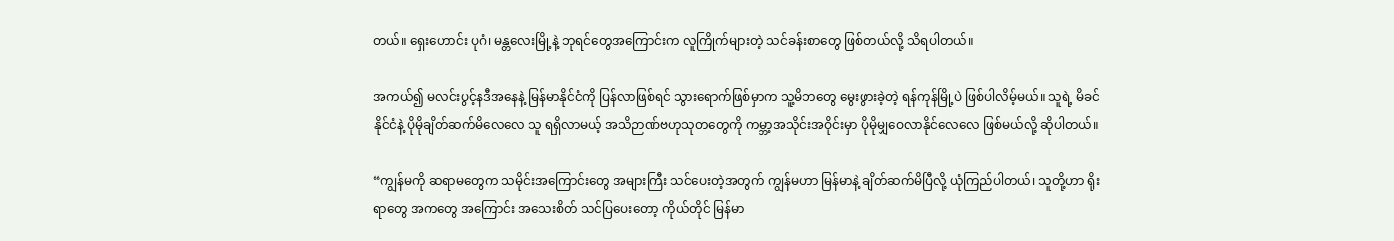တယ်။ ရှေးဟောင်း ပုဂံ၊ မန္တလေးမြို့နဲ့ ဘုရင်တွေအကြောင်းက လူကြိုက်များတဲ့ သင်ခန်းစာတွေ ဖြစ်တယ်လို့ သိရပါတယ်။

အကယ်၍ မလင်းပွင့်နဒီအနေနဲ့ မြန်မာနိုင်ငံကို ပြန်လာဖြစ်ရင် သွားရောက်ဖြစ်မှာက သူ့မိဘတွေ မွေးဖွားခဲ့တဲ့ ရန်ကုန်မြို့ပဲ ဖြစ်ပါလိမ့်မယ်။ သူရဲ့ မိခင်နိုင်ငံနဲ့ ပိုမိုချိတ်ဆက်မိလေလေ သူ ရရှိလာမယ့် အသိဉာဏ်ဗဟုသုတတွေကို ကမ္ဘာ့အသိုင်းအဝိုင်းမှာ ပိုမိုမျှဝေလာနိုင်လေလေ ဖြစ်မယ်လို့ ဆိုပါတယ်။

“ကျွန်မကို ဆရာမတွေက သမိုင်းအကြောင်းတွေ အများကြီး သင်ပေးတဲ့အတွက် ကျွန်မဟာ မြန်မာနဲ့ ချိတ်ဆက်မိပြီလို့ ယုံကြည်ပါတယ်၊ သူတို့ဟာ ရိုးရာတွေ အကတွေ အကြောင်း အသေးစိတ် သင်ပြပေးတော့ ကိုယ်တိုင် မြန်မာ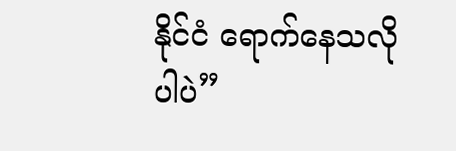နိုင်ငံ ရောက်နေသလိုပါပဲ”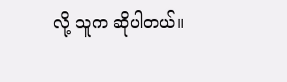လို့ သူက ဆိုပါတယ်။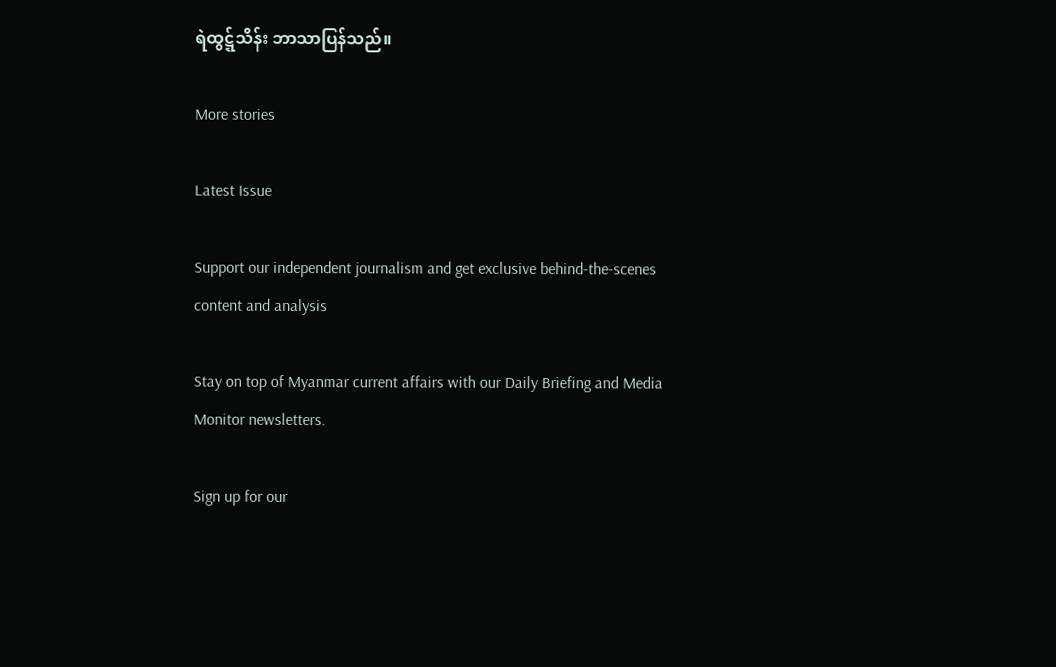ရဲထွဋ္ဋ်သိန်း ဘာသာပြန်သည်။

More stories

Latest Issue

Support our independent journalism and get exclusive behind-the-scenes content and analysis

Stay on top of Myanmar current affairs with our Daily Briefing and Media Monitor newsletters.

Sign up for our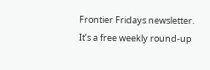Frontier Fridays newsletter. It’s a free weekly round-up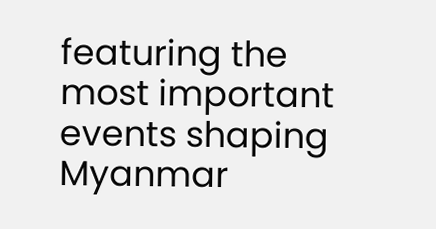featuring the most important events shaping Myanmar